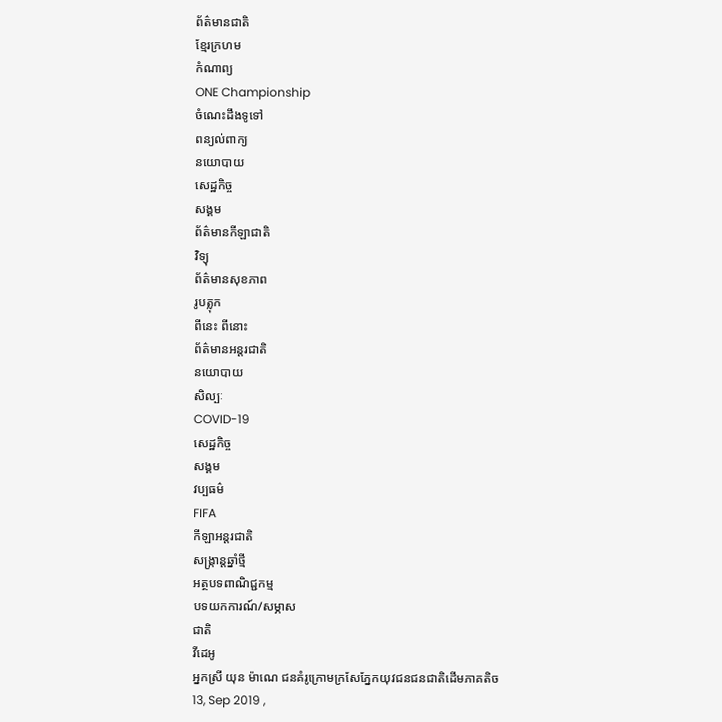ព័ត៌មានជាតិ
ខ្មែរក្រហម
កំណាព្យ
ONE Championship
ចំណេះដឹងទូទៅ
ពន្យល់ពាក្យ
នយោបាយ
សេដ្ឋកិច្ច
សង្គម
ព័ត៌មានកីឡាជាតិ
វិទ្យុ
ព័ត៌មានសុខភាព
រូបត្លុក
ពីនេះ ពីនោះ
ព័ត៌មានអន្តរជាតិ
នយោបាយ
សិល្បៈ
COVID-19
សេដ្ឋកិច្ច
សង្គម
វប្បធម៌
FIFA
កីឡាអន្តរជាតិ
សង្រ្កាន្តឆ្នាំថ្មី
អត្ថបទពាណិជ្ជកម្ម
បទយកការណ៍/សម្ភាស
ជាតិ
វីដេអូ
អ្នកស្រី យុន ម៉ាណេ ជនគំរូក្រោមក្រសែភ្នែកយុវជនជនជាតិដើមភាគតិច
13, Sep 2019 ,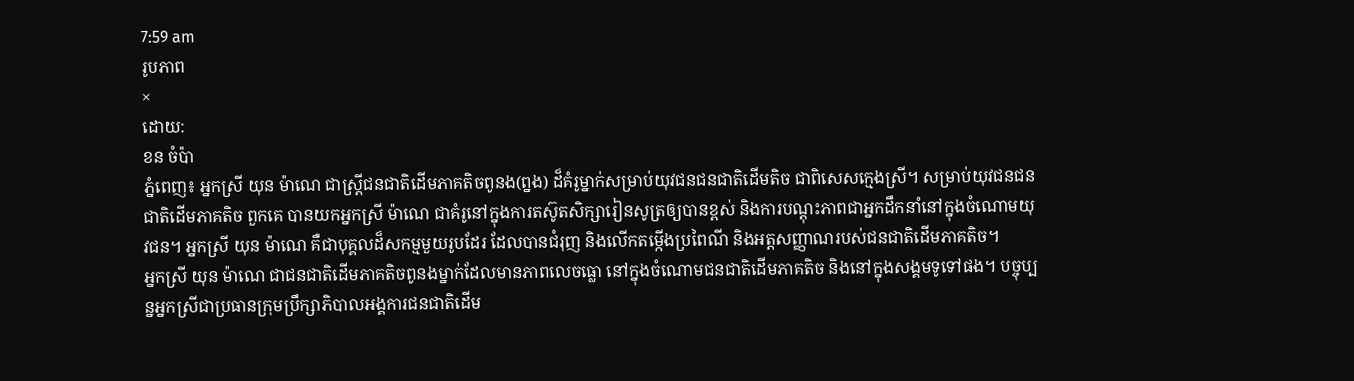7:59 am
រូបភាព
×
ដោយ:
ខន ចំប៉ា
ភ្នំពេញ៖ អ្នកស្រី យុន ម៉ាណេ ជាស្ត្រីជនជាតិដើមភាគតិចពូនង(ព្នង) ដ៏គំរូម្នាក់សម្រាប់យុវជនជនជាតិដើមតិច ជាពិសេសក្មេងស្រី។ សម្រាប់យុវជនជនជាតិដើមភាគតិច ពួកគេ បានយកអ្នកស្រី ម៉ាណេ ជាគំរូនៅក្នុងការតស៊ូតសិក្សារៀនសូត្រឲ្យបានខ្ពស់ និងការបណ្តុះភាពជាអ្នកដឹកនាំនៅក្នុងចំណោមយុវជន។ អ្នកស្រី យុន ម៉ាណេ គឺជាបុគ្គលដ៏សកម្មមួយរូបដែរ ដែលបានជំរុញ និងលើកតម្កើងប្រពៃណី និងអត្តសញ្ញាណរបស់ជនជាតិដើមភាគតិច។
អ្នកស្រី យុន ម៉ាណេ ជាជនជាតិដើមភាគតិចពូនងម្នាក់ដែលមានភាពលេចធ្លោ នៅក្នុងចំណោមជនជាតិដើមភាគតិច និងនៅក្នុងសង្គមទូទៅផង។ បច្ចុប្បន្នអ្នកស្រីជាប្រធានក្រុមប្រឹក្សាភិបាលអង្គការជនជាតិដើម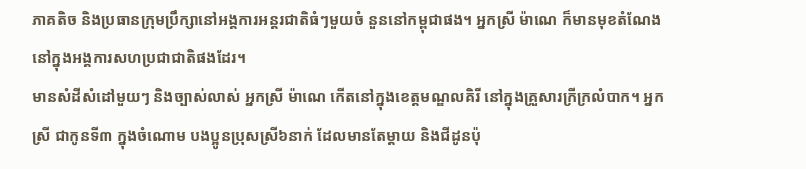ភាគតិច និងប្រធានក្រុមប្រឹក្សានៅអង្គការអន្តរជាតិធំៗមួយចំ នួននៅកម្ពុជាផង។ អ្នកស្រី ម៉ាណេ ក៏មានមុខតំណែងនៅក្នុងអង្គការសហប្រជាជាតិផងដែរ។
មានសំដីសំដៅមួយៗ និងច្បាស់លាស់ អ្នកស្រី ម៉ាណេ កើតនៅក្នុងខេត្តមណ្ឌលគិរី នៅក្នុងគ្រួសារក្រីក្រលំបាក។ អ្នកស្រី ជាកូនទី៣ ក្នុងចំណោម បងប្អូនប្រុសស្រី៦នាក់ ដែលមានតែម្តាយ និងជីដូនប៉ុ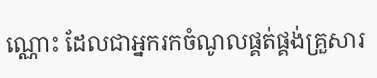ណ្ណោះ ដែលជាអ្នករកចំណូលផ្គត់ផ្គង់គ្រួសារ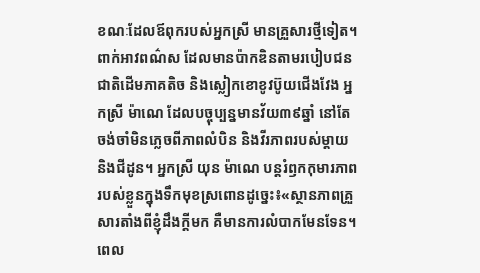ខណៈដែលឪពុករបស់អ្នកស្រី មានគ្រួសារថ្មីទៀត។
ពាក់អាវពណ៌ស ដែលមានប៉ាកឌិនតាមរបៀបជនជាតិដើមភាគតិច និងស្លៀកខោខូវប៊ូយជើងវែង អ្នកស្រី ម៉ាណេ ដែលបច្ចុប្បន្នមានវ័យ៣៩ឆ្នាំ នៅតែចង់ចាំមិនភ្លេចពីភាពលំបិន និងវីរភាពរបស់ម្តាយ និងជីដូន។ អ្នកស្រី យុន ម៉ាណេ បន្តរំឭកកុមារភាពរបស់ខ្លួនក្នុងទឹកមុខស្រពោនដូច្នេះ៖«ស្ថានភាពគ្រួសារតាំងពីខ្ញុំដឹងក្តីមក គឺមានការលំបាកមែនទែន។ ពេល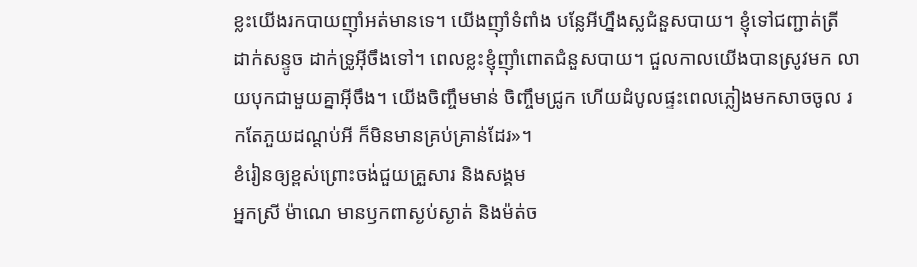ខ្លះយើងរកបាយញ៉ាំអត់មានទេ។ យើងញ៉ាំទំពាំង បន្លែអីហ្នឹងស្លជំនួសបាយ។ ខ្ញុំទៅជញ្ជាត់ត្រី ដាក់សន្ទូច ដាក់ទ្រូអ៊ីចឹងទៅ។ ពេលខ្លះខ្ញុំញ៉ាំពោតជំនួសបាយ។ ជួលកាលយើងបានស្រូវមក លាយបុកជាមួយគ្នាអ៊ីចឹង។ យើងចិញ្ចឹមមាន់ ចិញ្ចឹមជ្រូក ហើយដំបូលផ្ទះពេលភ្លៀងមកសាចចូល រកតែភួយដណ្តប់អី ក៏មិនមានគ្រប់គ្រាន់ដែរ»។
ខំរៀនឲ្យខ្ពស់ព្រោះចង់ជួយគ្រួសារ និងសង្គម
អ្នកស្រី ម៉ាណេ មានឫកពាស្ងប់ស្ងាត់ និងម៉ត់ច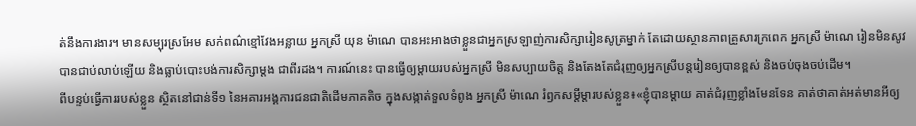ត់នឹងការងារ។ មានសម្បុរស្រអែម សក់ពណ៌ខ្មៅវែងអន្លាយ អ្នកស្រី យុន ម៉ាណេ បានអះអាងថាខ្លួនជាអ្នកស្រឡាញ់ការសិក្សារៀនសូត្រម្នាក់ តែដោយស្ថានភាពគ្រួសារក្រពេក អ្នកស្រី ម៉ាណេ រៀនមិនសូវបានជាប់លាប់ឡើយ និងធ្លាប់បោះបង់ការសិក្សាម្តង ជាពីរដង។ ការណ៍នេះ បានធ្វើឲ្យម្តាយរបស់អ្នកស្រី មិនសប្បាយចិត្ត និងតែងតែជំរុញឲ្យអ្នកស្រីបន្តរៀនឲ្យបានខ្ពស់ និងចប់ចុងចប់ដើម។
ពីបន្ទប់ធ្វើការរបស់ខ្លួន ស្ថិតនៅជាន់ទី១ នៃអគារអង្គការជនជាតិដើមភាគតិច ក្នុងសង្កាត់ទួលទំពូង អ្នកស្រី ម៉ាណេ រំឭកសម្តីម្តារបស់ខ្លួន៖«ខ្ញុំបានម្តាយ គាត់ជំរុញខ្លាំងមែនទែន គាត់ថាគាត់អត់មានអីឲ្យ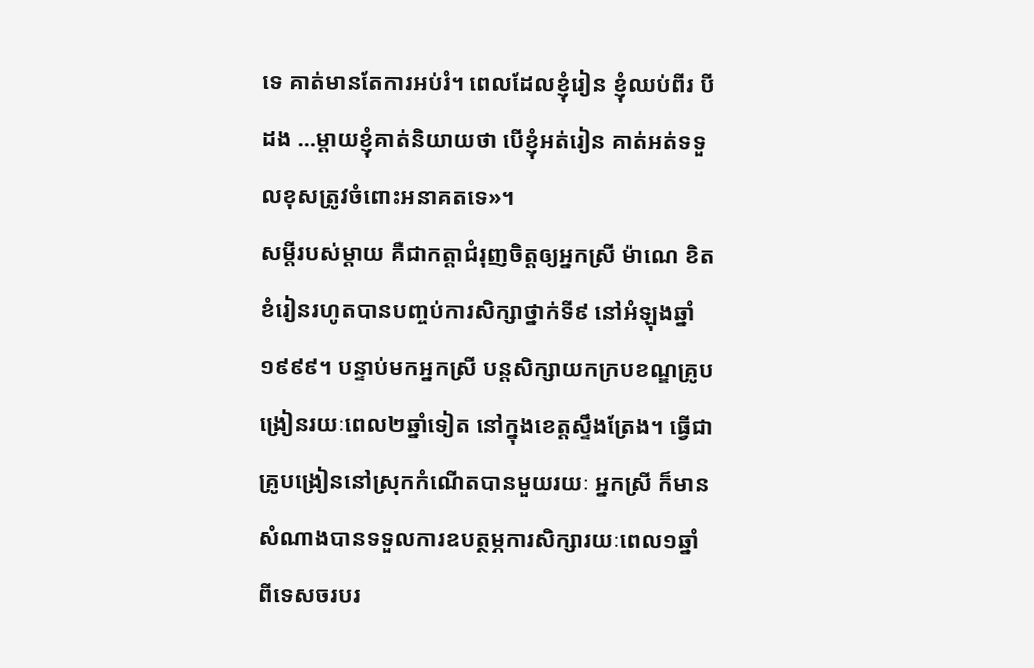ទេ គាត់មានតែការអប់រំ។ ពេលដែលខ្ញុំរៀន ខ្ញុំឈប់ពីរ បីដង …ម្តាយខ្ញុំគាត់និយាយថា បើខ្ញុំអត់រៀន គាត់អត់ទទួលខុសត្រូវចំពោះអនាគតទេ»។
សម្តីរបស់ម្តាយ គឺជាកត្តាជំរុញចិត្តឲ្យអ្នកស្រី ម៉ាណេ ខិតខំរៀនរហូតបានបញ្ចប់ការសិក្សាថ្នាក់ទី៩ នៅអំឡុងឆ្នាំ១៩៩៩។ បន្ទាប់មកអ្នកស្រី បន្តសិក្សាយកក្របខណ្ឌគ្រូបង្រៀនរយៈពេល២ឆ្នាំទៀត នៅក្នុងខេត្តស្ទឹងត្រែង។ ធ្វើជាគ្រូបង្រៀននៅស្រុកកំណើតបានមួយរយៈ អ្នកស្រី ក៏មានសំណាងបានទទួលការឧបត្ថម្ភការសិក្សារយៈពេល១ឆ្នាំ ពីទេសចរបរ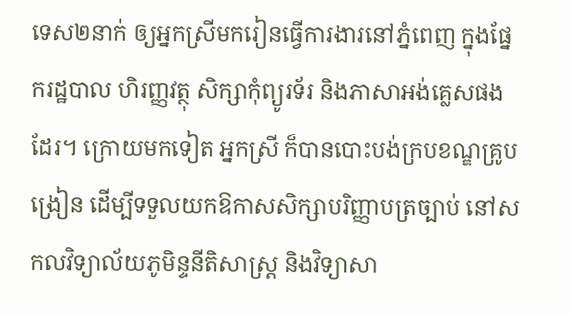ទេស២នាក់ ឲ្យអ្នកស្រីមករៀនធ្វើការងារនៅភ្នំពេញ ក្នុងផ្នែករដ្ឋបាល ហិរញ្ញវត្ថុ សិក្សាកុំព្យូរទ័រ និងភាសាអង់គ្លេសផងដែរ។ ក្រោយមកទៀត អ្នកស្រី ក៏បានបោះបង់ក្របខណ្ឌគ្រូបង្រៀន ដើម្បីទទួលយកឱកាសសិក្សាបរិញ្ញាបត្រច្បាប់ នៅសកលវិទ្យាល័យភូមិន្ទនីតិសាស្ត្រ និងវិទ្យាសា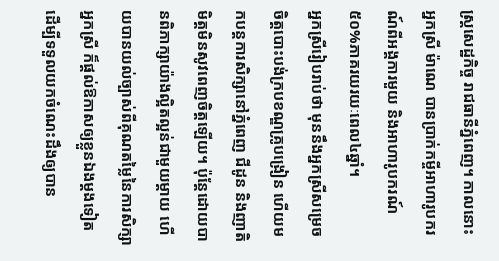ស្ត្រសេដ្ឋកិច្ច រាជធានីភ្នំពេញ។ កាលនោះ អ្នកស្រី ម៉ាណេ បានប្រាក់កម្ចីអាហារូបករណ៍ពីអង្គការមួយ និងអាហារូបករណ៍៥០%ភាគរយរយៈពេល៤ឆ្នាំ។
អ្នកស្រីរៀបរាប់ថា មុននឹងអ្នកស្រីសម្រេចចិត្តបោះបង់ក្របខណ្ឌគ្រូបង្រៀន ហើយមកបន្តការសិក្សានៅភ្នំពេញ ជីដូន និងញាតិមិត្តមិនសូវពេញចិត្តឡើយ។ ប៉ុន្តែដោយបានពិភាក្សាយ៉ាងល្អិតល្អន់ជាមួយម្តាយ ហើយបានយល់ច្បាស់ពីគុណតម្លៃនៃការសិក្សា អ្នកស្រី ក៏ផ្តល់ឱកាសឲ្យខ្លួនឯងម្តងទៀត ដើម្បីទទួលយកចំណេះដឹងឲ្យបាន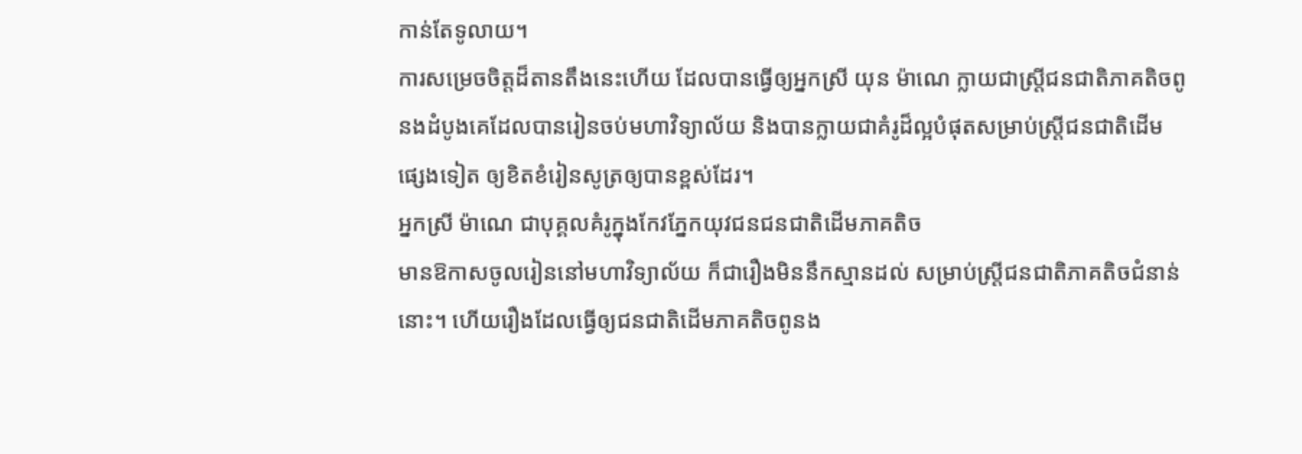កាន់តែទូលាយ។
ការសម្រេចចិត្តដ៏តានតឹងនេះហើយ ដែលបានធ្វើឲ្យអ្នកស្រី យុន ម៉ាណេ ក្លាយជាស្ត្រីជនជាតិភាគតិចពូនងដំបូងគេដែលបានរៀនចប់មហាវិទ្យាល័យ និងបានក្លាយជាគំរូដ៏ល្អបំផុតសម្រាប់ស្ត្រីជនជាតិដើមផ្សេងទៀត ឲ្យខិតខំរៀនសូត្រឲ្យបានខ្ពស់ដែរ។
អ្នកស្រី ម៉ាណេ ជាបុគ្គលគំរូក្នុងកែវភ្នែកយុវជនជនជាតិដើមភាគតិច
មានឱកាសចូលរៀននៅមហាវិទ្យាល័យ ក៏ជារឿងមិននឹកស្មានដល់ សម្រាប់ស្ត្រីជនជាតិភាគតិចជំនាន់នោះ។ ហើយរឿងដែលធ្វើឲ្យជនជាតិដើមភាគតិចពូនង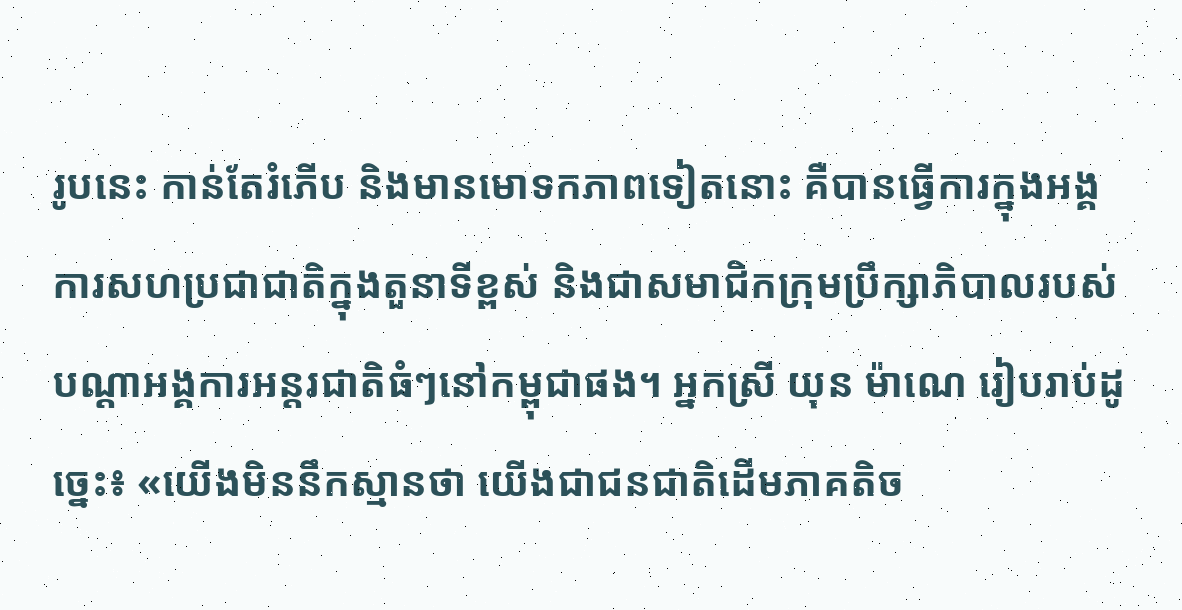រូបនេះ កាន់តែរំភើប និងមានមោទកភាពទៀតនោះ គឺបានធ្វើការក្នុងអង្គការសហប្រជាជាតិក្នុងតួនាទីខ្ពស់ និងជាសមាជិកក្រុមប្រឹក្សាភិបាលរបស់បណ្តាអង្គការអន្តរជាតិធំៗនៅកម្ពុជាផង។ អ្នកស្រី យុន ម៉ាណេ រៀបរាប់ដូច្នេះ៖ «យើងមិននឹកស្មានថា យើងជាជនជាតិដើមភាគតិច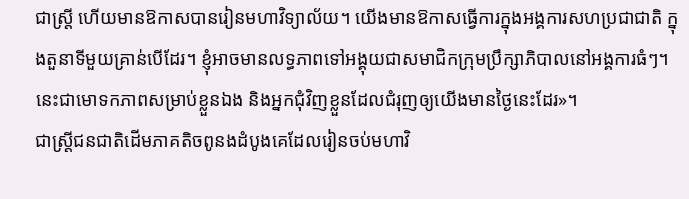ជាស្ត្រី ហើយមានឱកាសបានរៀនមហាវិទ្យាល័យ។ យើងមានឱកាសធ្វើការក្នុងអង្គការសហប្រជាជាតិ ក្នុងតួនាទីមួយគ្រាន់បើដែរ។ ខ្ញុំអាចមានលទ្ធភាពទៅអង្គុយជាសមាជិកក្រុមប្រឹក្សាភិបាលនៅអង្គការធំៗ។ នេះជាមោទកភាពសម្រាប់ខ្លួនឯង និងអ្នកជុំវិញខ្លួនដែលជំរុញឲ្យយើងមានថ្ងៃនេះដែរ»។
ជាស្ត្រីជនជាតិដើមភាគតិចពូនងដំបូងគេដែលរៀនចប់មហាវិ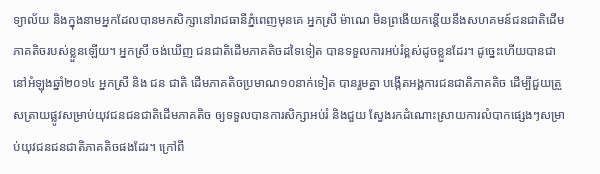ទ្យាល័យ និងក្នុងនាមអ្នកដែលបានមកសិក្សានៅរាជធានីភ្នំពេញមុនគេ អ្នកស្រី ម៉ាណេ មិនព្រងើយកន្តើយនឹងសហគមន៍ជនជាតិដើមភាគតិចរបស់ខ្លួនឡើយ។ អ្នកស្រី ចង់ឃើញ ជនជាតិដើមភាគតិចដទៃទៀត បានទទួលការអប់រំខ្ពស់ដូចខ្លួនដែរ។ ដូច្នេះហើយបានជា នៅអំឡុងឆ្នាំ២០១៤ អ្នកស្រី និង ជន ជាតិ ដើមភាគតិចប្រមាណ១០នាក់ទៀត បានរួមគ្នា បង្កើតអង្គការជនជាតិភាគតិច ដើម្បីជួយត្រួសត្រាយផ្លូវសម្រាប់យុវជនជនជាតិដើមភាគតិច ឲ្យទទួលបានការសិក្សាអប់រំ និងជួយ ស្វែងរកដំណោះស្រាយការលំបាកផ្សេងៗសម្រាប់យុវជនជនជាតិភាគតិចផងដែរ។ ក្រៅពី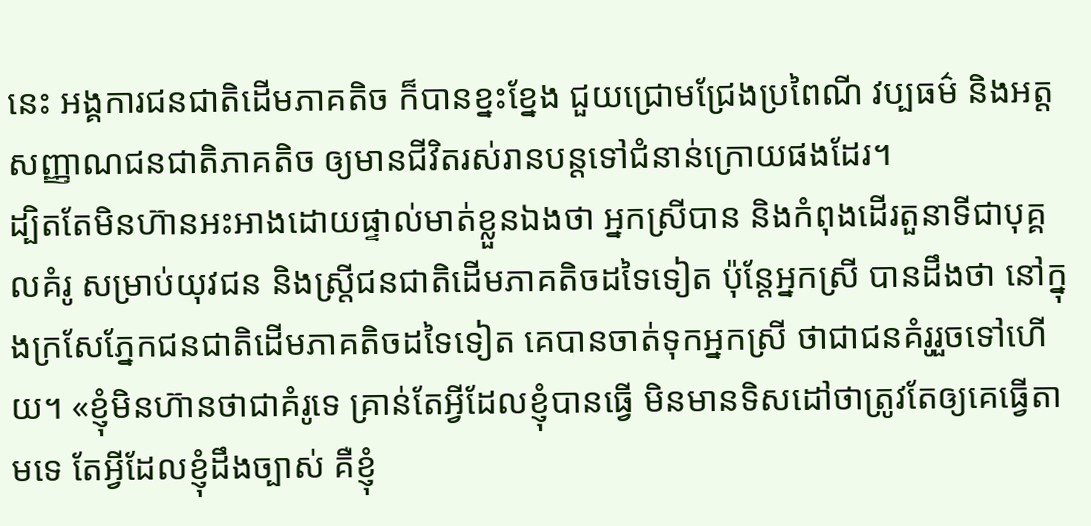នេះ អង្គការជនជាតិដើមភាគតិច ក៏បានខ្នះខ្នែង ជួយជ្រោមជ្រែងប្រពៃណី វប្បធម៌ និងអត្តសញ្ញាណជនជាតិភាគតិច ឲ្យមានជីវិតរស់រានបន្តទៅជំនាន់ក្រោយផងដែរ។
ដ្បិតតែមិនហ៊ានអះអាងដោយផ្ទាល់មាត់ខ្លួនឯងថា អ្នកស្រីបាន និងកំពុងដើរតួនាទីជាបុគ្គលគំរូ សម្រាប់យុវជន និងស្ត្រីជនជាតិដើមភាគតិចដទៃទៀត ប៉ុន្តែអ្នកស្រី បានដឹងថា នៅក្នុងក្រសែភ្នែកជនជាតិដើមភាគតិចដទៃទៀត គេបានចាត់ទុកអ្នកស្រី ថាជាជនគំរូរួចទៅហើយ។ «ខ្ញុំមិនហ៊ានថាជាគំរូទេ គ្រាន់តែអ្វីដែលខ្ញុំបានធ្វើ មិនមានទិសដៅថាត្រូវតែឲ្យគេធ្វើតាមទេ តែអ្វីដែលខ្ញុំដឹងច្បាស់ គឺខ្ញុំ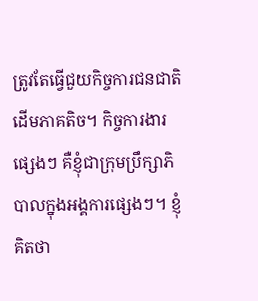ត្រូវតែធ្វើជួយកិច្ចការជនជាតិដើមភាគតិច។ កិច្ចការងារផ្សេងៗ គឺខ្ញុំជាក្រុមប្រឹក្សាភិបាលក្នុងអង្គការផ្សេងៗ។ ខ្ញុំគិតថា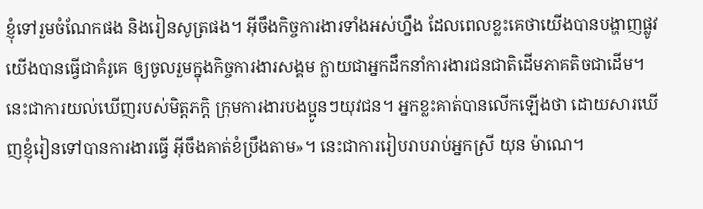ខ្ញុំទៅរួមចំណែកផង និងរៀនសូត្រផង។ អ៊ីចឹងកិច្ចការងារទាំងអស់ហ្នឹង ដែលពេលខ្លះគេថាយើងបានបង្ហាញផ្លូវ យើងបានធ្វើជាគំរូគេ ឲ្យចូលរួមក្នុងកិច្ចការងារសង្គម ក្លាយជាអ្នកដឹកនាំការងារជនជាតិដើមភាគតិចជាដើម។ នេះជាការយល់ឃើញរបស់មិត្តភក្តិ ក្រុមការងារបងប្អូនៗយុវជន។ អ្នកខ្លះគាត់បានលើកឡើងថា ដោយសារឃើញខ្ញុំរៀនទៅបានការងារធ្វើ អ៊ីចឹងគាត់ខំប្រឹងតាម»។ នេះជាការរៀបរាបរាប់អ្នកស្រី យុន ម៉ាណេ។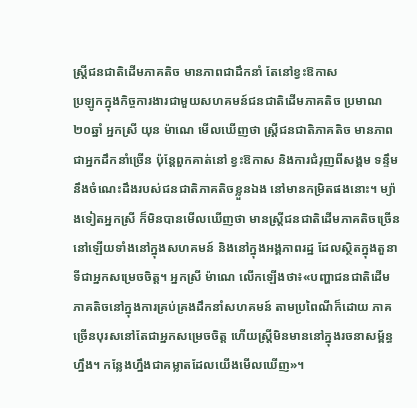ស្ត្រីជនជាតិដើមភាគតិច មានភាពជាដឹកនាំ តែនៅខ្វះឱកាស
ប្រឡូកក្នុងកិច្ចការងារជាមួយសហគមន៍ជនជាតិដើមភាគតិច ប្រមាណ២០ឆ្នាំ អ្នកស្រី យុន ម៉ាណេ មើលឃើញថា ស្ត្រីជនជាតិភាគតិច មានភាពជាអ្នកដឹកនាំច្រើន ប៉ុន្តែពួកគាត់នៅ ខ្វះឱកាស និងការជំរុញពីសង្គម ទន្ទឹមនឹងចំណេះដឹងរបស់ជនជាតិភាគតិចខ្លួនឯង នៅមានកម្រិតផងនោះ។ ម្យ៉ាងទៀតអ្នកស្រី ក៏មិនបានមើលឃើញថា មានស្ត្រីជនជាតិដើមភាគតិចច្រើននៅឡើយទាំងនៅក្នុងសហគមន៍ និងនៅក្នុងអង្គភាពរដ្ឋ ដែលស្ថិតក្នុងតួនាទីជាអ្នកសម្រេចចិត្ត។ អ្នកស្រី ម៉ាណេ លើកឡើងថា៖«បញ្ហាជនជាតិដើមភាគតិចនៅក្នុងការគ្រប់គ្រងដឹកនាំសហគមន៍ តាមប្រពៃណីក៏ដោយ ភាគច្រើនបុរសនៅតែជាអ្នកសម្រេចចិត្ត ហើយស្ត្រីមិនមាននៅក្នុងរចនាសម្ព័ន្ធហ្នឹង។ កន្លែងហ្នឹងជាគម្លាតដែលយើងមើលឃើញ»។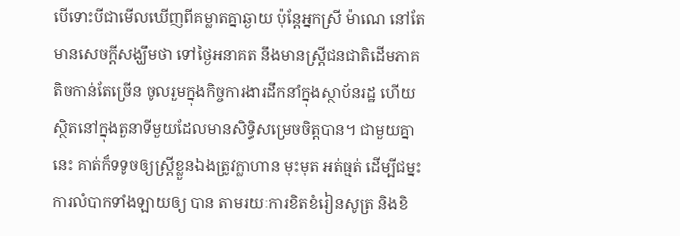បើទោះបីជាមើលឃើញពីគម្លាតគ្នាឆ្ងាយ ប៉ុន្តែអ្នកស្រី ម៉ាណេ នៅតែមានសេចក្តីសង្ឃឹមថា ទៅថ្ងៃអនាគត នឹងមានស្ត្រីជនជាតិដើមភាគតិចកាន់តែច្រើន ចូលរួមក្នុងកិច្ចការងារដឹកនាំក្នុងស្ថាប័នរដ្ឋ ហើយស្ថិតនៅក្នុងតួនាទីមួយដែលមានសិទ្ធិសម្រេចចិត្តបាន។ ជាមួយគ្នានេះ គាត់ក៏ទទូចឲ្យស្ត្រីខ្លួនឯងត្រូវក្លាហាន មុះមុត អត់ធ្មត់ ដើម្បីជម្នះការលំបាកទាំងឡាយឲ្យ បាន តាមរយៈការខិតខំរៀនសូត្រ និងខិ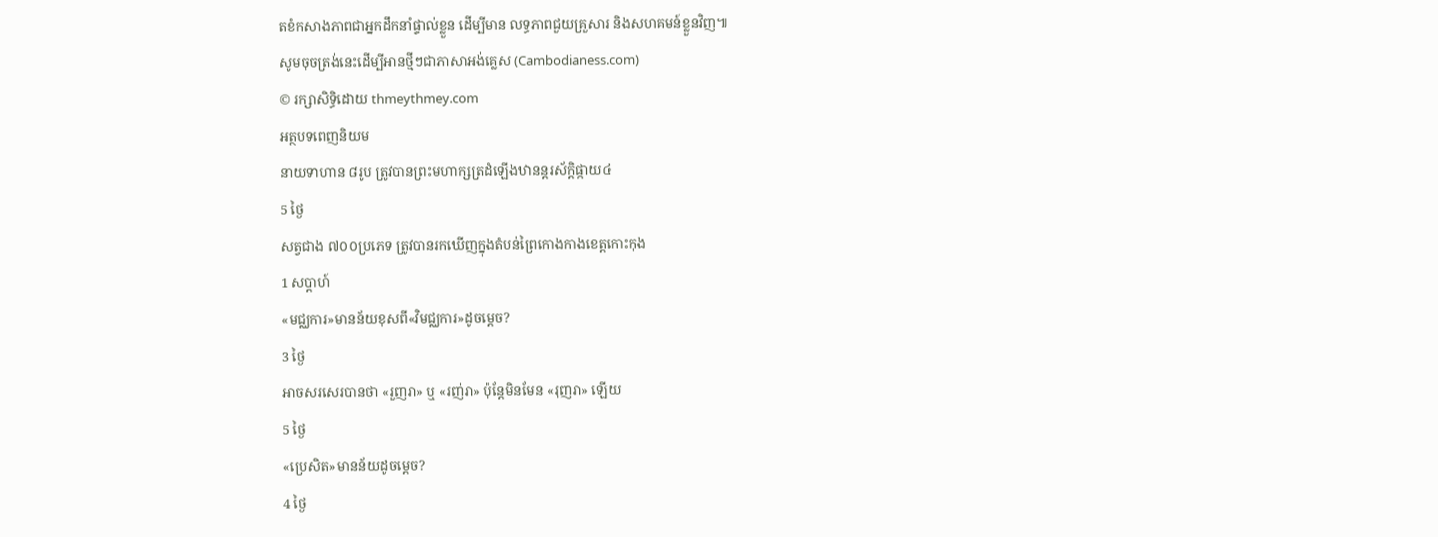តខំកសាងភាពជាអ្នកដឹកនាំផ្ទាល់ខ្លួន ដើម្បីមាន លទ្ធភាពជួយគ្រួសារ និងសហគមន៍ខ្លួនវិញ៕
សូមចុចត្រង់នេះដើម្បីអានថ្មីៗជាភាសាអង់គ្លេស (Cambodianess.com)
© រក្សាសិទ្ធិដោយ thmeythmey.com
អត្ថបទពេញនិយម
នាយទាហាន ៨រូប ត្រូវបានព្រះមហាក្សត្រដំឡើងឋានន្តរស័ក្តិផ្កាយ៤
5 ថ្ងៃ
សត្វជាង ៧០០ប្រភេទ ត្រូវបានរកឃើញក្នុងតំបន់ព្រៃកោងកាងខេត្តកោះកុង
1 សប្តាហ៍
«មជ្ឈការ»មានន័យខុសពី«វិមជ្ឈការ»ដូចម្តេច?
3 ថ្ងៃ
អាចសរសេរបានថា «រួញរា» ឬ «រញ់រា» ប៉ុន្តែមិនមែន «រុញរា» ឡើយ
5 ថ្ងៃ
«ប្រេសិត»មានន័យដូចម្តេច?
4 ថ្ងៃ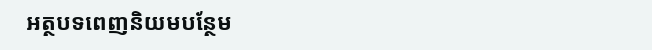អត្ថបទពេញនិយមបន្ថែម